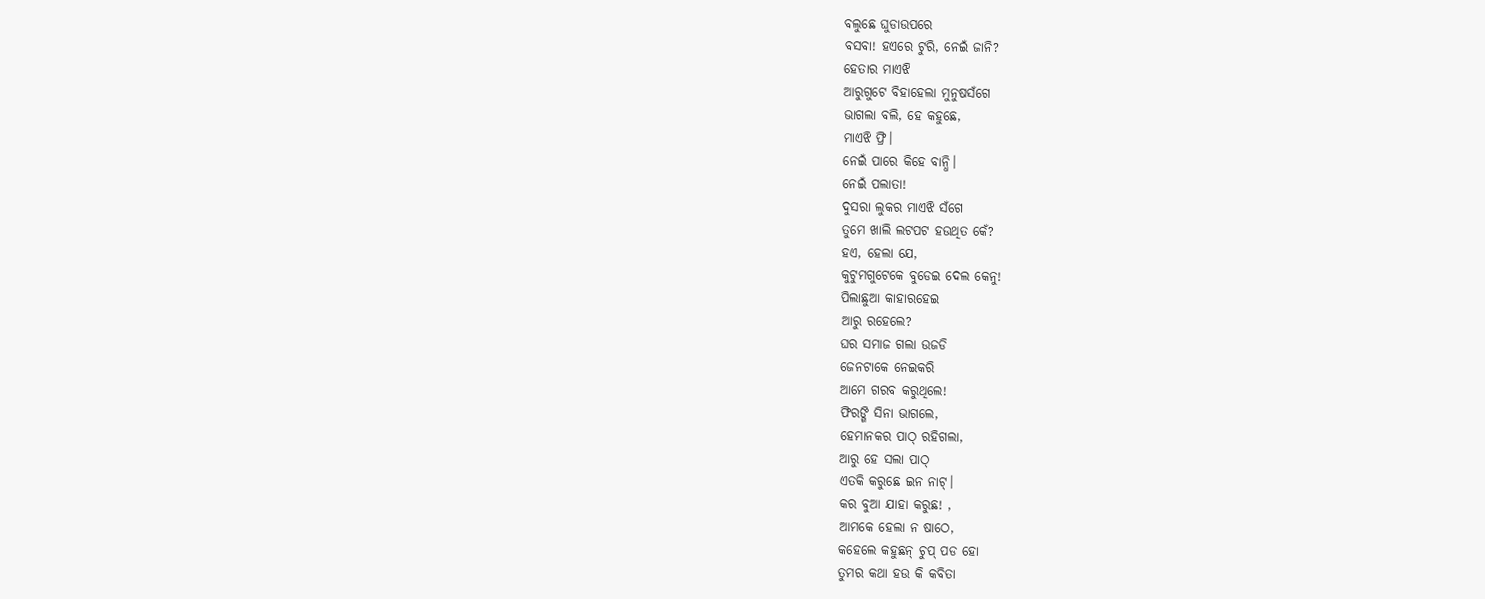ବଲୁଛେ ଘୁଡାଉପରେ
ବସବା! ହଏରେ ଟୁରି, ନେଇଁ ଜାନି?
ହେତାର ମାଏଝି
ଆରୁଗୁଟେ ବିହାହେଲା ମୁନୁଷସଁଗେ
ଭାଗଲା ବଲି, ହେ କହୁଛେ,
ମାଏଝି ଫ୍ରି।
ନେଇଁ ପାରେ କିହେ ବାନ୍ଧି।
ନେଇଁ ପଲାତା!
ଦୁସରା ଲୁକର ମାଏଝି ସଁଗେ
ତୁମେ ଖାଲି ଲଟପଟ ହଉଥିତ କେଁ?
ହଏ, ହେଲା ଯେ,
କୁଟୁମଗୁଟେକେ ବୁଡେଇ ଦେଲ କେନୁ!
ପିଲାଛୁଆ କାହାରହେଇ
ଆରୁ ରହେଲେ?
ଘର ସମାଜ ଗଲା ଉଜଡି
ଜେନଟାକେ ନେଇକରି
ଆମେ ଗରବ କରୁଥିଲେ!
ଫିରଙ୍ଗି ସିନା ଭାଗଲେ,
ହେମାନକର ପାଠ୍ ରହିଗଲା,
ଆରୁ ହେ ସଲା ପାଠ୍
ଏତକି କରୁଛେ ଇନ ନାଟ୍।
କର ବୁଆ ଯାହା କରୁଛ! ,
ଆମକେ ହେଲା ନ ଷାଠେ,
କହେଲେ କହୁଛନ୍ ଚୁପ୍ ପଡ ହୋ
ତୁମର କଥା ହଉ କି କବିତା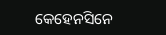କେହେନସିନେ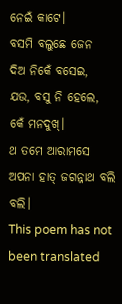ନେଇଁ କାଟେ।
ବସମି ବଲୁଛେ ଜେନ
ଦିଅ ନିକେଁ ବସେଇ,
ଯଉ, ବସୁ ନି ହେଲେ,
କେଁ ମନଦୁଖ୍।
ଥ ତମେ ଆରାମସେ
ଅପନା ହାତ୍ ଜଗନ୍ନାଥ ବଲି ବଲି।
This poem has not been translated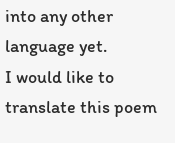into any other language yet.
I would like to translate this poem